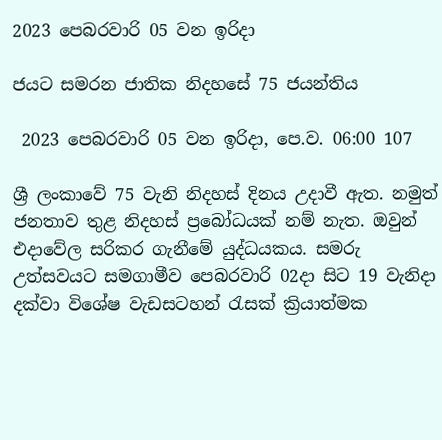2023 පෙබරවාරි 05 වන ඉරිදා

ජයට සමරන ජාතික නිදහසේ 75 ජයන්තිය

 2023 පෙබරවාරි 05 වන ඉරිදා, පෙ.ව. 06:00 107

ශ්‍රී ලංකාවේ 75 වැනි නිදහස් දිනය උදාවී ඇත. නමුත් ජනතාව තුළ නිදහස් ප්‍රබෝධයක් නම් නැත. ඔවුන් එදාවේල සරිකර ගැනීමේ යුද්ධයකය. සමරු උත්සවයට සමගාමීව පෙබරවාරි 02දා සිට 19 වැනිදා දක්වා විශේෂ වැඩසටහන් රැසක් ක්‍රියාත්මක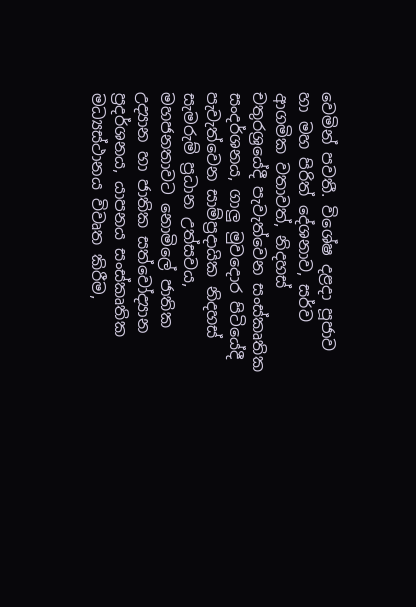වෙමින් පවතී. විශේෂ දළදා පූජාව හා මහ පිරිත් දේශනාව, සර්ව ආගමික වතාවත්, නිදහස් චතුරශ්‍රයේදී පැවැත්වෙන සංස්කෘතික සංදර්ශනය, ගාලු මුවදොර පිටියේදී පැවැත්වෙන සාම්ප්‍රදායික නිදහස් සැමරුම් ප්‍රධාන උත්සවය, මහජනතාවට නොමිලේ ජාතික උද්‍යාන හා ජාතික සත්වෝද්‍යාන ප්‍රදර්ශනය, යාපනය සංස්කෘතික මධ්‍යස්ථානය විවෘත කිරීම,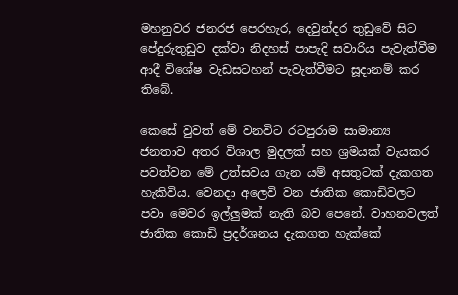මහනුවර ජනරජ පෙරහැර, දෙවුන්දර තුඩුවේ සිට පේදුරුතුඩුව දක්වා නිදහස් පාපැදි සවාරිය පැවැත්වීම ආදී විශේෂ වැඩසටහන් පැවැත්වීමට සූදානම් කර තිබේ.

කෙසේ වුවත් මේ වනවිට රටපුරාම සාමාන්‍ය ජනතාව අතර විශාල මුදලක් සහ ශ්‍රමයක් වැයකර පවත්වන මේ උත්සවය ගැන යම් අසතුටක් දැකගත හැකිවිය. වෙනදා අලෙවි වන ජාතික කොඩිවලට පවා මෙවර ඉල්ලුමක් නැති බව පෙනේ. වාහනවලත් ජාතික කොඩි ප්‍රදර්ශනය දැකගත හැක්කේ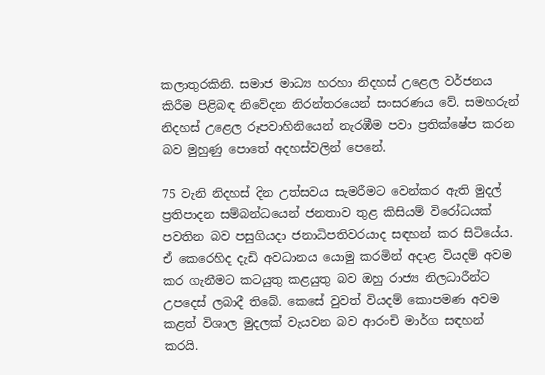කලාතුරකිනි. සමාජ මාධ්‍ය හරහා නිදහස් උළෙල වර්ජනය කිරීම පිළිබඳ නිවේදන නිරන්තරයෙන් සංසරණය වේ. සමහරුන් නිදහස් උළෙල රූපවාහිනියෙන් නැරඹීම පවා ප්‍රතික්ෂේප කරන බව මුහුණු පොතේ අදහස්වලින් පෙනේ.

75 වැනි නිදහස් දින උත්සවය සැමරීමට වෙන්කර ඇති මුදල් ප්‍රතිපාදන සම්බන්ධයෙන් ජනතාව තුළ කිසියම් විරෝධයක් පවතින බව පසුගියදා ජනාධිපතිවරයාද සඳහන් කර සිටියේය. ඒ කෙරෙහිද දැඩි අවධානය යොමු කරමින් අදාළ වියදම් අවම කර ගැනීමට කටයුතු කළයුතු බව ඔහු රාජ්‍ය නිලධාරීන්ට උපදෙස් ලබාදී තිබේ. කෙසේ වුවත් වියදම් කොපමණ අවම කළත් විශාල මුදලක් වැයවන බව ආරංචි මාර්ග සඳහන් කරයි.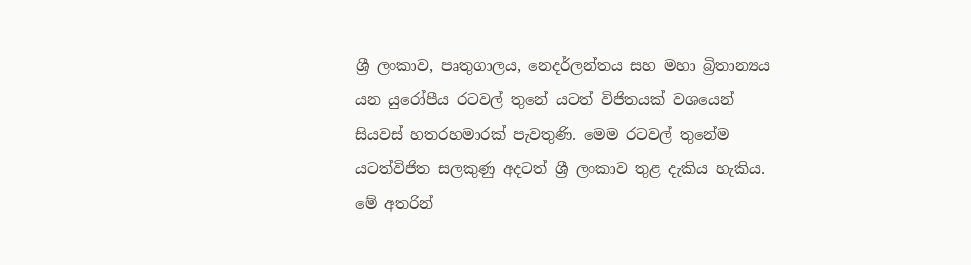ශ්‍රී ලංකාව, පෘතුගාලය, නෙදර්ලන්තය සහ මහා බ්‍රිතාන්‍යය යන යුරෝපීය රටවල් තුනේ යටත් විජිතයක් වශයෙන් සියවස් හතරහමාරක් පැවතුණි. මෙම රටවල් තුනේම යටත්විජිත සලකුණු අදටත් ශ්‍රී ලංකාව තුළ දැකිය හැකිය. මේ අතරින්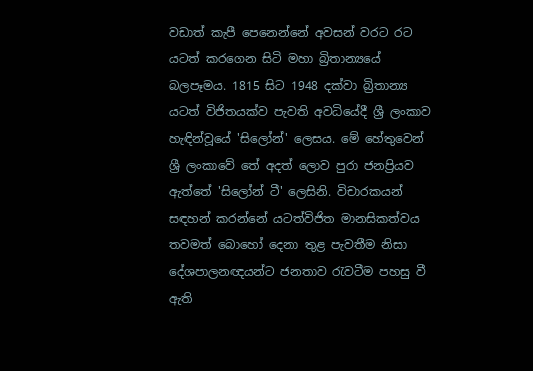වඩාත් කැපී පෙනෙන්නේ අවසන් වරට රට යටත් කරගෙන සිටි මහා බ්‍රිතාන්‍යයේ බලපෑමය. 1815 සිට 1948 දක්වා බ්‍රිතාන්‍ය යටත් විජිතයක්ව පැවති අවධියේදී ශ්‍රී ලංකාව හැඳින්වූයේ 'සිලෝන්' ලෙසය. මේ හේතුවෙන් ශ්‍රී ලංකාවේ තේ අදත් ලොව පුරා ජනප්‍රියව ඇත්තේ 'සිලෝන් ටී' ලෙසිනි. විචාරකයන් සඳහන් කරන්නේ යටත්විජිත මානසිකත්වය තවමත් බොහෝ දෙනා තුළ පැවතීම නිසා දේශපාලනඥයන්ට ජනතාව රැවටීම පහසු වී ඇති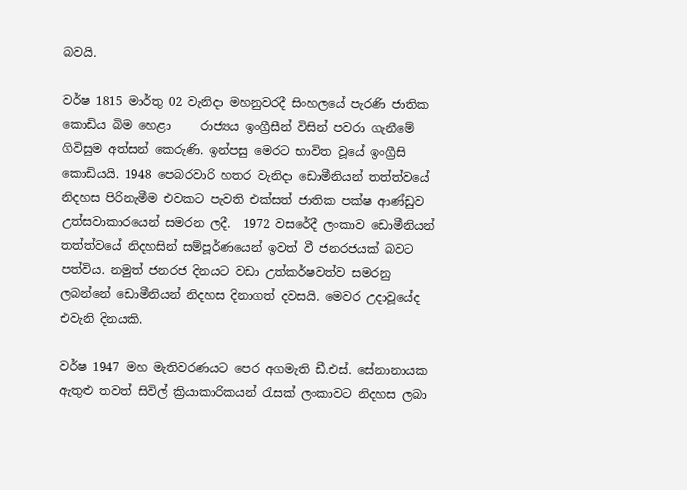බවයි.

වර්ෂ 1815 මාර්තු 02 වැනිදා මහනුවරදී සිංහලයේ පැරණි ජාතික කොඩිය බිම හෙළා     රාජ්‍යය ඉංග්‍රීසීන් විසින් පවරා ගැනීමේ ගිවිසුම අත්සන් කෙරුණි. ඉන්පසු මෙරට භාවිත වූයේ ඉංග්‍රීසි කොඩියයි. 1948 පෙබරවාරි හතර වැනිදා ඩොමීනියන් තත්ත්වයේ නිදහස පිරිනැමීම එවකට පැවති එක්සත් ජාතික පක්ෂ ආණ්ඩුව උත්සවාකාරයෙන් සමරන ලදී.  1972 වසරේදී ලංකාව ඩොමීනියන් තත්ත්වයේ නිදහසින් සම්පූර්ණයෙන් ඉවත් වී ජනරජයක් බවට පත්විය. නමුත් ජනරජ දිනයට වඩා උත්කර්ෂවත්ව සමරනු ලබන්නේ ඩොමීනියන් නිදහස දිනාගත් දවසයි. මෙවර උදාවූයේද එවැනි දිනයකි.

වර්ෂ 1947 මහ මැතිවරණයට පෙර අගමැති ඩී.එස්. සේනානායක ඇතුළු තවත් සිවිල් ක්‍රියාකාරිකයන් රැසක් ලංකාවට නිදහස ලබා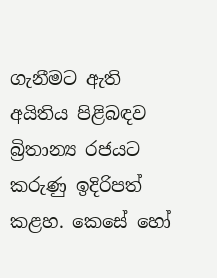ගැනීමට ඇති අයිතිය පිළිබඳව බ්‍රිතාන්‍ය රජයට කරුණු ඉදිරිපත් කළහ. කෙසේ හෝ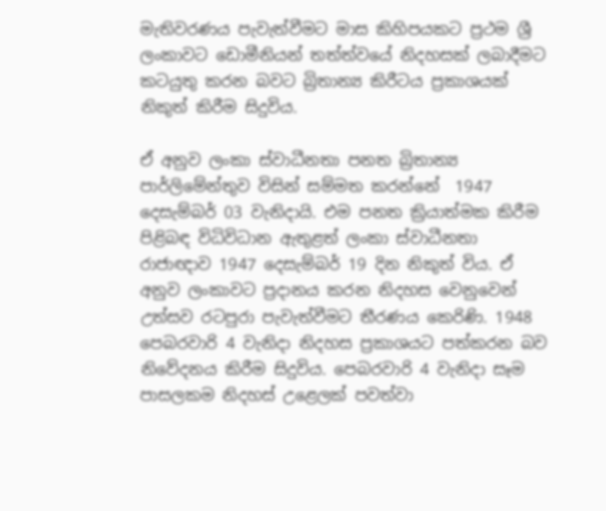මැතිවරණය පැවැත්වීමට මාස කිහිපයකට ප්‍රථම ශ්‍රී ලංකාවට ඩොමීනියන් තත්ත්වයේ නිදහසක් ලබාදීමට කටයුතු කරන බවට බ්‍රිතාන්‍ය කිරීටය ප්‍රකාශයක් නිකුත් කිරීම සිදුවිය.

ඒ අනුව ලංකා ස්වාධීනතා පනත බ්‍රිතාන්‍ය පාර්ලිමේන්තුව විසින් සම්මත කරන්නේ  1947 දෙසැම්බර් 03 වැනිදායි. එම පනත ක්‍රියාත්මක කිරීම පිළිබඳ විධිවිධාන ඇතුළත් ලංකා ස්වාධීනතා රාජාඥාව 1947 දෙසැම්බර් 19 දින නිකුත් විය. ඒ අනුව ලංකාවට ප්‍රදානය කරන නිදහස වෙනුවෙන් උත්සව රටපුරා පැවැත්වීමට තීරණය කෙරිණි. 1948 පෙබරවාරි 4 වැනිදා නිදහස ප්‍රකාශයට පත්කරන බව නිවේදනය කිරීම සිදුවිය. පෙබරවාරි 4 වැනිදා සෑම පාසලකම නිදහස් උළෙලක් පවත්වා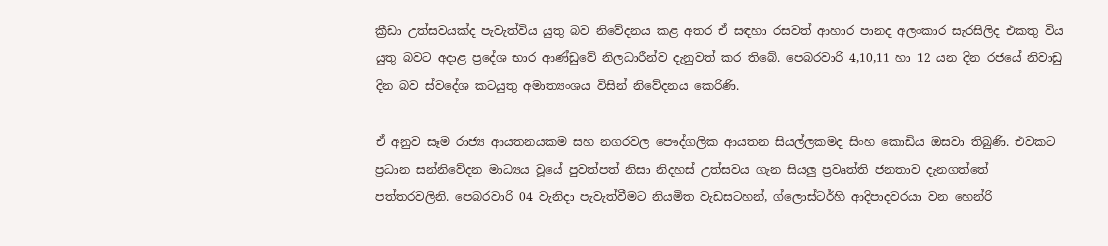ක්‍රීඩා උත්සවයක්ද පැවැත්විය යුතු බව නිවේදනය කළ අතර ඒ සඳහා රසවත් ආහාර පානද අලංකාර සැරසිලිද එකතු විය යුතු බවට අදාළ ප්‍රදේශ භාර ආණ්ඩුවේ නිලධාරීන්ව දැනුවත් කර තිබේ. පෙබරවාරි 4,10,11 හා 12 යන දින රජයේ නිවාඩු දින බව ස්වදේශ කටයුතු අමාත්‍යංශය විසින් නිවේදනය කෙරිණි.

ඒ අනුව සෑම රාජ්‍ය ආයතනයකම සහ නගරවල පෞද්ගලික ආයතන සියල්ලකමද සිංහ කොඩිය ඔසවා තිබුණි. එවකට ප්‍රධාන සන්නිවේදන මාධ්‍යය වූයේ පුවත්පත් නිසා නිදහස් උත්සවය ගැන සියලු ප්‍රවෘත්ති ජනතාව දැනගත්තේ පත්තරවලිනි. පෙබරවාරි 04 වැනිදා පැවැත්වීමට නියමිත වැඩසටහන්, ග්ලොස්ටර්හි ආදිපාදවරයා වන හෙන්රි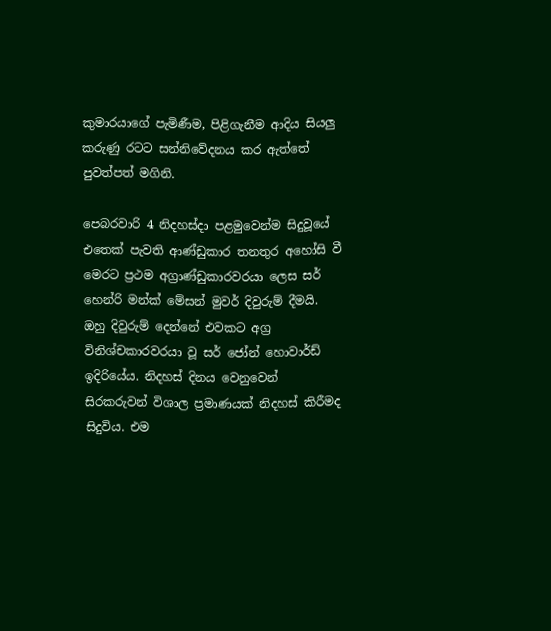කුමාරයාගේ පැමිණීම, පිළිගැනීම ආදිය සියලු කරුණු රටට සන්නිවේදනය කර ඇත්තේ පුවත්පත් මගිනි.

පෙබරවාරි 4 නිදහස්දා පළමුවෙන්ම සිදුවූයේ එතෙක් පැවති ආණ්ඩුකාර තනතුර අහෝසි වී මෙරට ප්‍රථම අග්‍රාණ්ඩුකාරවරයා ලෙස සර් හෙන්රි මන්ක් මේසන් මුවර් දිවුරුම් දීමයි. ඔහු දිවුරුම් දෙන්නේ එවකට අග්‍ර විනිශ්චකාරවරයා වූ සර් ජෝන් හොවාර්ඩ් ඉදිරියේය. නිදහස් දිනය වෙනුවෙන් සිරකරුවන් විශාල ප්‍රමාණයක් නිදහස් කිරීමද සිදුවිය. එම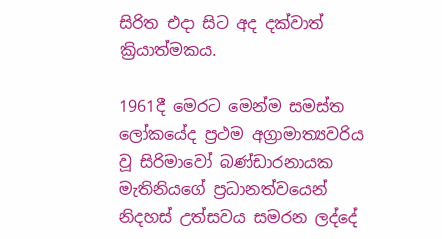සිරිත එදා සිට අද දක්වාත් ක්‍රියාත්මකය.

1961දී මෙරට මෙන්ම සමස්ත ලෝකයේද ප්‍රථම අග්‍රාමාත්‍යවරිය වූ සිරිමාවෝ බණ්ඩාරනායක මැතිනියගේ ප්‍රධානත්වයෙන් නිදහස් උත්සවය සමරන ලද්දේ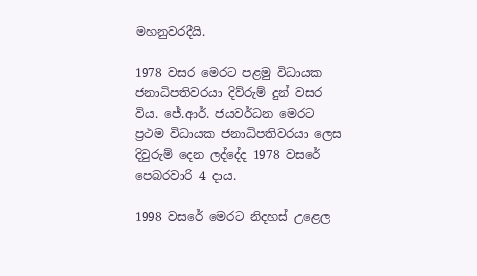මහනුවරදීයි.

1978 වසර මෙරට පළමු විධායක ජනාධිපතිවරයා දිව්රුම් දුන් වසර විය. ජේ.ආර්. ජයවර්ධන මෙරට ප්‍රථම විධායක ජනාධිපතිවරයා ලෙස දිවුරුම් දෙන ලද්දේද 1978 වසරේ පෙබරවාරි 4 දාය.

1998 වසරේ මෙරට නිදහස් උළෙල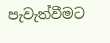පැවැත්වීමට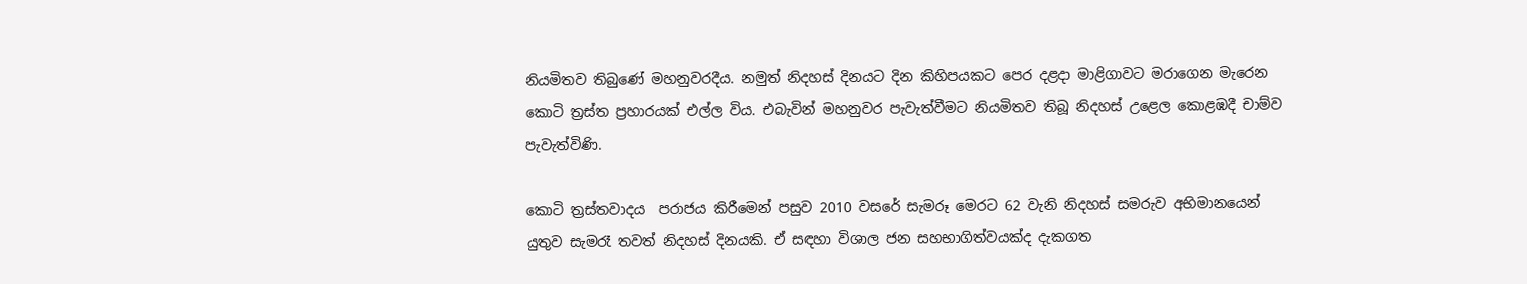නියමිතව තිබුණේ මහනුවරදීය. නමුත් නිදහස් දිනයට දින කිහිපයකට පෙර දළදා මාළිගාවට මරාගෙන මැරෙන කොටි ත්‍රස්ත ප්‍රහාරයක් එල්ල විය. එබැවින් මහනුවර පැවැත්වීමට නියමිතව තිබූ නිදහස් උළෙල කොළඹදී චාම්ව පැවැත්විණි.

කොටි ත්‍රස්තවාදය  පරාජය කිරීමෙන් පසුව 2010 වසරේ සැමරූ මෙරට 62 වැනි නිදහස් සමරුව අභිමානයෙන් යුතුව සැමරෑ තවත් නිදහස් දිනයකි. ඒ සඳහා විශාල ජන සහභාගිත්වයක්ද දැකගත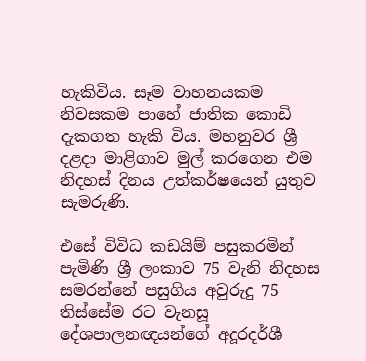හැකිවිය. සෑම වාහනයකම නිවසකම පාහේ ජාතික කොඩි දැකගත හැකි විය. මහනුවර ශ්‍රී දළදා මාළිගාව මුල් කරගෙන එම නිදහස් දිනය උත්කර්ෂයෙන් යුතුව සැමරුණි.

එසේ විවිධ කඩයිම් පසුකරමින් පැමිණි ශ්‍රී ලංකාව 75 වැනි නිදහස සමරන්නේ පසුගිය අවුරුදු 75 තිස්සේම රට වැනසූ දේශපාලනඥයන්ගේ අදූරදර්ශී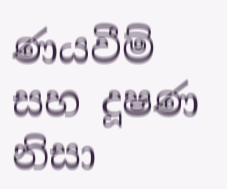ණයවීම් සහ දූෂණ නිසා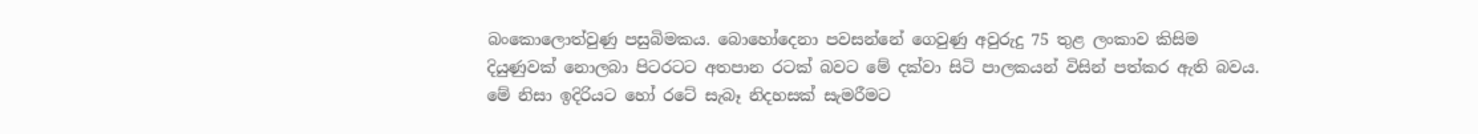බංකොලොත්වුණු පසුබිමකය. බොහෝදෙනා පවසන්නේ ගෙවුණු අවුරුදු 75 තුළ ලංකාව කිසිම දියුණුවක් නොලබා පිටරටට අතපාන රටක් බවට මේ දක්වා සිටි පාලකයන් විසින් පත්කර ඇති බවය. මේ නිසා ඉදිරියට හෝ රටේ සැබෑ නිදහසක් සැමරීමට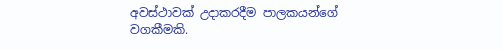අවස්ථාවක් උදාකරදීම පාලකයන්ගේ වගකීමකි.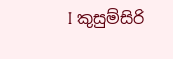I කුසුම්සිරි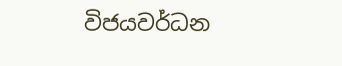විජයවර්ධන